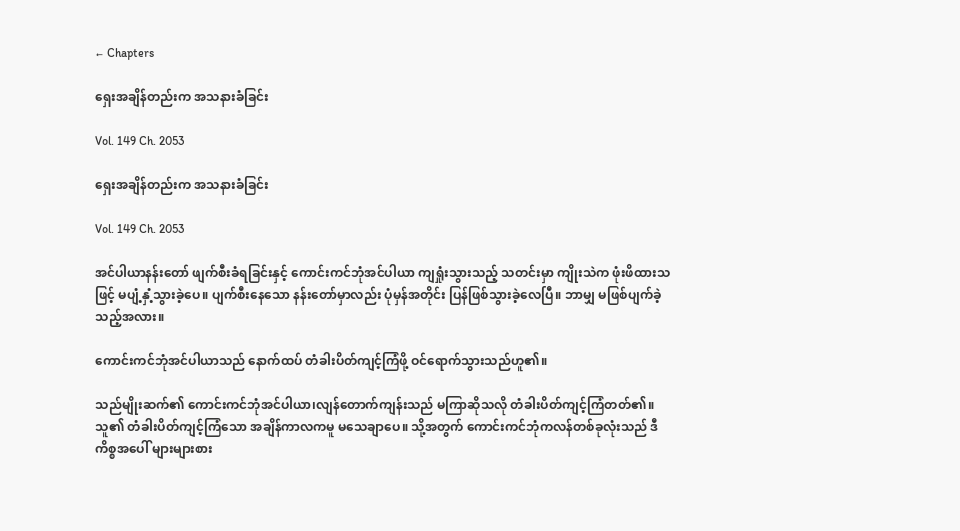← Chapters

ရှေးအချိန်တည်းက အသနားခံခြင်း

Vol. 149 Ch. 2053

ရှေးအချိန်တည်းက အသနားခံခြင်း

Vol. 149 Ch. 2053

အင်ပါယာနန်းတော် ဖျက်စီးခံရခြင်းနှင့် ကောင်းကင်ဘုံအင်ပါယာ ကျရှုံးသွားသည့် သတင်းမှာ ကျိုးသဲက ဖုံးဖိထားသဖြင့် မပျံ့နှံ့သွားခဲ့ပေ။ ပျက်စီးနေသော နန်းတော်မှာလည်း ပုံမှန်အတိုင်း ပြန်ဖြစ်သွားခဲ့လေပြီ။ ဘာမျှ မဖြစ်ပျက်ခဲ့သည့်အလား။

ကောင်းကင်ဘုံအင်ပါယာသည် နောက်ထပ် တံခါးပိတ်ကျင့်ကြံဖို့ ဝင်ရောက်သွားသည်ဟူ၏။

သည်မျိုးဆက်၏ ကောင်းကင်ဘုံအင်ပါယာ၊လျန်တောက်ကျန်းသည် မကြာဆိုသလို တံခါးပိတ်ကျင့်ကြံတတ်၏။ သူ၏ တံခါးပိတ်ကျင့်ကြံသော အချိန်ကာလကမူ မသေချာပေ။ သို့အတွက် ကောင်းကင်ဘုံကလန်တစ်ခုလုံးသည် ဒီကိစ္စအပေါ် များများစား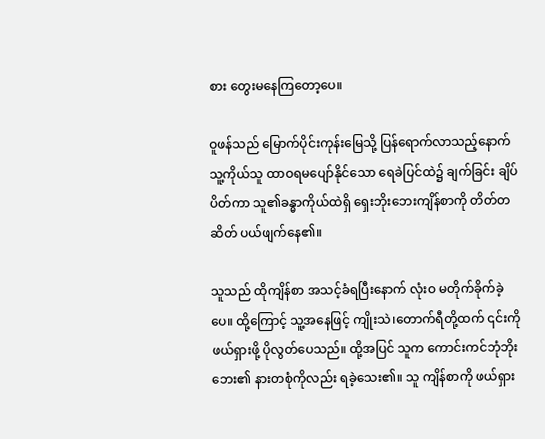စား တွေးမနေကြတော့ပေ။

ဝူဖန်သည် မြောက်ပိုင်းကုန်းမြေသို့ ပြန်ရောက်လာသည့်နောက် သူ့ကိုယ်သူ ထာဝရမပျော်နိုင်သော ရေခဲပြင်ထဲ၌ ချက်ခြင်း ချိပ်ပိတ်ကာ သူ၏ခန္ဓာကိုယ်ထဲရှိ ရှေးဘိုးဘေးကျိန်စာကို တိတ်တဆိတ် ပယ်ဖျက်နေ၏။

သူသည် ထိုကျိန်စာ အသင့်ခံရပြီးနောက် လုံးဝ မတိုက်ခိုက်ခဲ့ပေ။ ထို့ကြောင့် သူ့အနေဖြင့် ကျိုးသဲ၊တောက်ရီတို့ထက် ၎င်းကို ဖယ်ရှားဖို့ ပိုလွတ်ပေသည်။ ထို့အပြင် သူက ကောင်းကင်ဘုံဘိုးဘေး၏ နားတစုံကိုလည်း ရခဲ့သေး၏။ သူ ကျိန်စာကို ဖယ်ရှား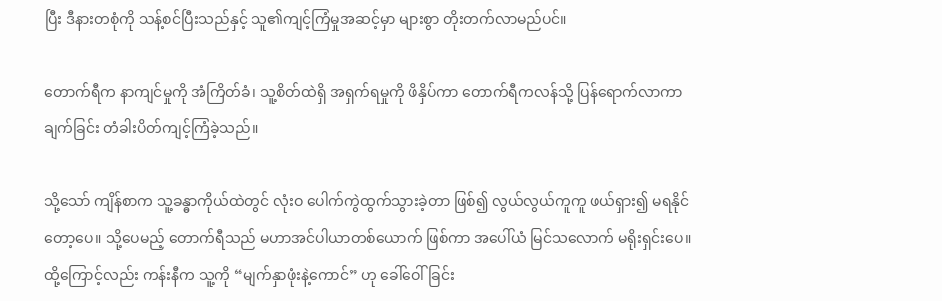ပြီး ဒီနားတစုံကို သန့်စင်ပြီးသည်နှင့် သူ၏ကျင့်ကြံမှုအဆင့်မှာ များစွာ တိုးတက်လာမည်ပင်။

တောက်ရီက နာကျင်မှုကို အံကြိတ်ခံ၊ သူ့စိတ်ထဲရှိ အရှက်ရမှုကို ဖိနှိပ်ကာ တောက်ရီကလန်သို့ ပြန်ရောက်လာကာ ချက်ခြင်း တံခါးပိတ်ကျင့်ကြံခဲ့သည်။

သို့သော် ကျိန်စာက သူ့ခန္ဓာကိုယ်ထဲတွင် လုံးဝ ပေါက်ကွဲထွက်သွားခဲ့တာ ဖြစ်၍ လွယ်လွယ်ကူကူ ဖယ်ရှား၍ မရနိုင်တော့ပေ။ သို့ပေမည့် တောက်ရီသည် မဟာအင်ပါယာတစ်ယောက် ဖြစ်ကာ အပေါ်ယံ မြင်သလောက် မရိုးရှင်းပေ။ ထို့ကြောင့်လည်း ကန်းနီက သူ့ကို “မျက်နှာဖုံးနဲ့ကောင်” ဟု ခေါ်ဝေါ်ခြင်း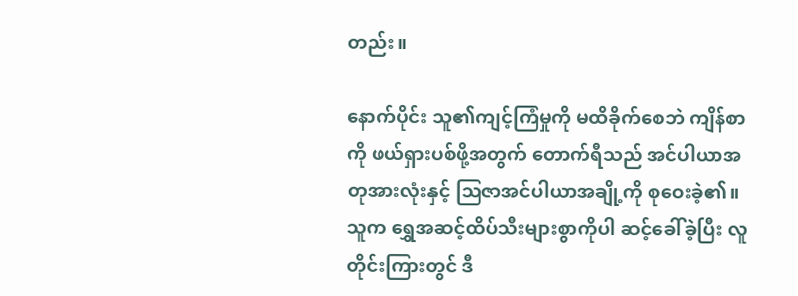တည်း။

နောက်ပိုင်း သူ၏ကျင့်ကြံမှုကို မထိခိုက်စေဘဲ ကျိန်စာကို ဖယ်ရှားပစ်ဖို့အတွက် တောက်ရီသည် အင်ပါယာအတုအားလုံးနှင့် ဩဇာအင်ပါယာအချို့ကို စုဝေးခဲ့၏။ သူက ရွှေအဆင့်ထိပ်သီးများစွာကိုပါ ဆင့်ခေါ်ခဲ့ပြီး လူတိုင်းကြားတွင် ဒီ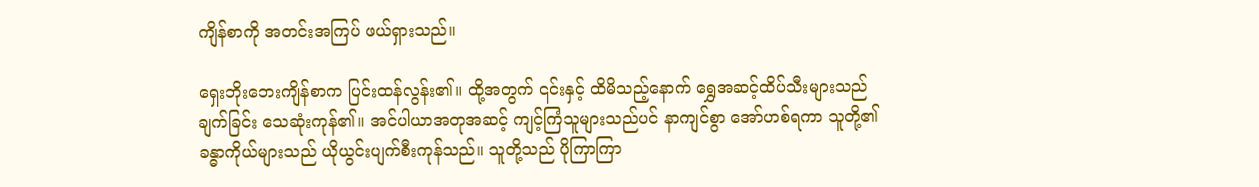ကျိန်စာကို အတင်းအကြပ် ဖယ်ရှားသည်။

ရှေးဘိုးဘေးကျိန်စာက ပြင်းထန်လွန်း၏။ ထို့အတွက် ၎င်းနှင့် ထိမိသည့်နောက် ရွှေအဆင့်ထိပ်သီးများသည် ချက်ခြင်း သေဆုံးကုန်၏။ အင်ပါယာအတုအဆင့် ကျင့်ကြံသူများသည်ပင် နာကျင်စွာ အော်ဟစ်ရကာ သူတို့၏ခန္ဓာကိုယ်များသည် ယိုယွင်းပျက်စီးကုန်သည်။ သူတို့သည် ပိုကြာကြာ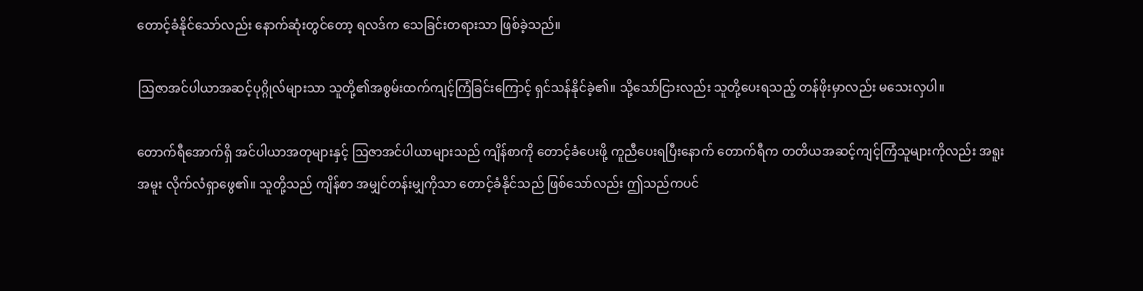တောင့်ခံနိုင်သော်လည်း နောက်ဆုံးတွင်တော့ ရလဒ်က သေခြင်းတရားသာ ဖြစ်ခဲ့သည်။

ဩဇာအင်ပါယာအဆင့်ပုဂ္ဂိုလ်များသာ သူတို့၏အစွမ်းထက်ကျင့်ကြံခြင်းကြောင့် ရှင်သန်နိုင်ခဲ့၏။ သို့သော်ငြားလည်း သူတို့ပေးရသည့် တန်ဖိုးမှာလည်း မသေးလှပါ။

တောက်ရီအောက်ရှိ အင်ပါယာအတုများနှင့် ဩဇာအင်ပါယာများသည် ကျိန်စာကို တောင့်ခံပေးဖို့ ကူညီပေးရပြီးနောက် တောက်ရီက တတိယအဆင့်ကျင့်ကြံသူများကိုလည်း အရူးအမူး လိုက်လံရှာဖွေ၏။ သူတို့သည် ကျိန်စာ အမျှင်တန်းမျှကိုသာ တောင့်ခံနိုင်သည် ဖြစ်သော်လည်း ဤသည်ကပင်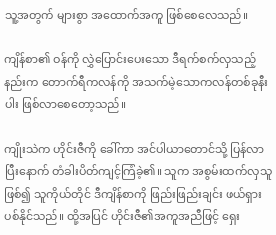သူ့အတွက် များစွာ အထောက်အကူ ဖြစ်စေလေသည်။

ကျိန်စာ၏ ဝန်ကို လွှဲပြောင်းပေးသော ဒီရက်စက်လှသည့်နည်းက တောက်ရီကလန်ကို အသက်မဲ့သောကလန်တစ်ခုနီးပါး ဖြစ်လာစေတော့သည်။

ကျိုးသဲက ဟိုင်းဇီကို ခေါ်ကာ အင်ပါယာတောင်သို့ ပြန်လာပြီးနောက် တံခါးပိတ်ကျင့်ကြံခဲ့၏။ သူက အစွမ်းထက်လှသူ ဖြစ်၍ သူကိုယ်တိုင် ဒီကျိန်စာကို ဖြည်းဖြည်းချင်း ဖယ်ရှားပစ်နိုင်သည်။ ထို့အပြင် ဟိုင်းဇီ၏အကူအညီဖြင့် ရှေး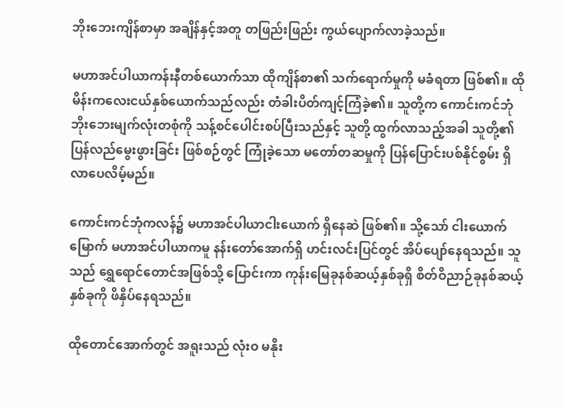ဘိုးဘေးကျိန်စာမှာ အချိန်နှင့်အတူ တဖြည်းဖြည်း ကွယ်ပျောက်လာခဲ့သည်။

မဟာအင်ပါယာကန်းနီတစ်ယောက်သာ ထိုကျိန်စာ၏ သက်ရောက်မှုကို မခံရတာ ဖြစ်၏။ ထိုမိန်းကလေးငယ်နှစ်ယောက်သည်လည်း တံခါးပိတ်ကျင့်ကြံခဲ့၏။ သူတို့က ကောင်းကင်ဘုံဘိုးဘေးမျက်လုံးတစုံကို သန့်စင်ပေါင်းစပ်ပြီးသည်နှင့် သူတို့ ထွက်လာသည့်အခါ သူတို့၏ ပြန်လည်မွေးဖွားခြင်း ဖြစ်စဉ်တွင် ကြုံခဲ့သော မတော်တဆမှုကို ပြန်ပြောင်းပစ်နိုင်စွမ်း ရှိလာပေလိမ့်မည်။

ကောင်းကင်ဘုံကလန်၌ မဟာအင်ပါယာငါးယောက် ရှိနေဆဲ ဖြစ်၏။ သို့သော် ငါးယောက်မြောက် မဟာအင်ပါယာကမူ နန်းတော်အောက်ရှိ ဟင်းလင်းပြင်တွင် အိပ်ပျော်နေရသည်။ သူသည် ရွှေရောင်တောင်အဖြစ်သို့ ပြောင်းကာ ကုန်းမြေခုနစ်ဆယ့်နှစ်ခုရှိ စိတ်ဝိညာဉ်ခုနစ်ဆယ့်နှစ်ခုကို ဖိနှိပ်နေရသည်။

ထိုတောင်အောက်တွင် အရူးသည် လုံးဝ မနိုး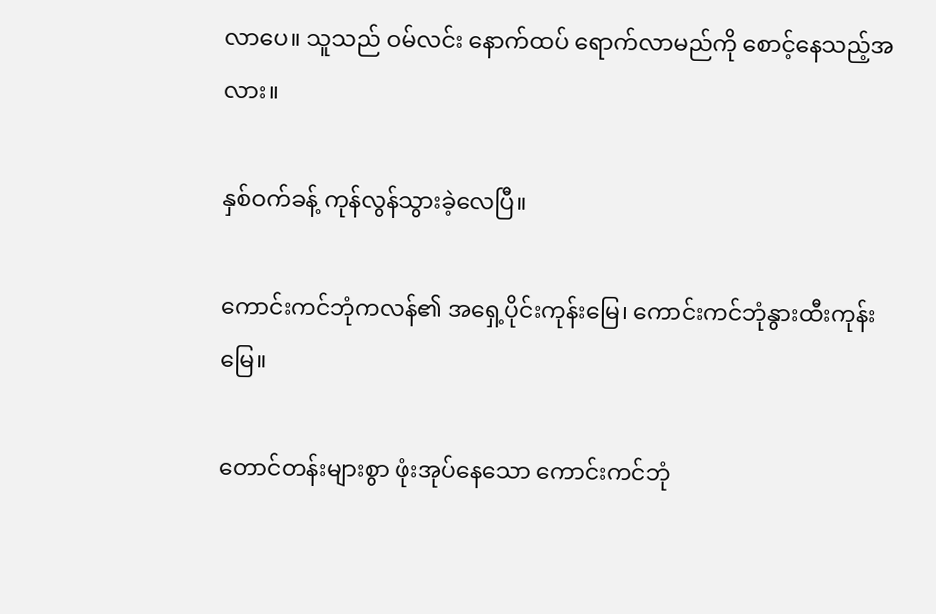လာပေ။ သူသည် ဝမ်လင်း နောက်ထပ် ရောက်လာမည်ကို စောင့်နေသည့်အလား။

နှစ်ဝက်ခန့် ကုန်လွန်သွားခဲ့လေပြီ။

ကောင်းကင်ဘုံကလန်၏ အရှေ့ပိုင်းကုန်းမြေ၊ ကောင်းကင်ဘုံနွားထီးကုန်းမြေ။

တောင်တန်းများစွာ ဖုံးအုပ်နေသော ကောင်းကင်ဘုံ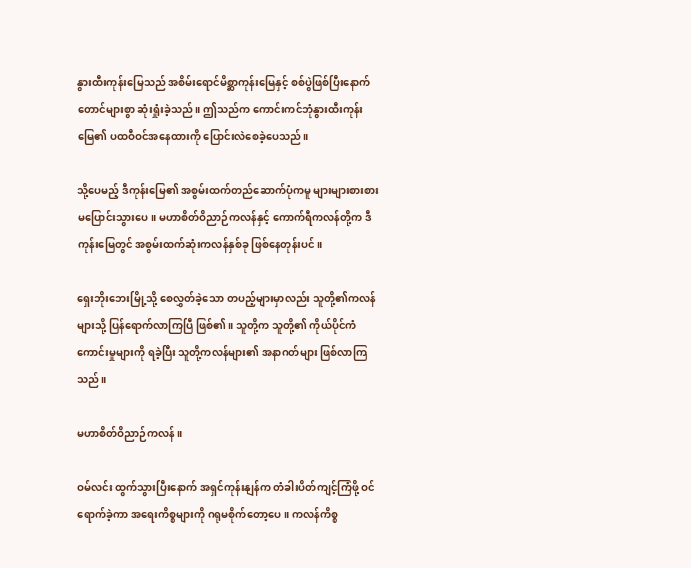နွားထီးကုန်းမြေသည် အစိမ်းရောင်မိစ္ဆာကုန်းမြေနှင့် စစ်ပွဲဖြစ်ပြီးနောက် တောင်များစွာ ဆုံးရှုံးခဲ့သည်။ ဤသည်က ကောင်းကင်ဘုံနွားထီးကုန်းမြေ၏ ပထဝီဝင်အနေထားကို ပြောင်းလဲစေခဲ့ပေသည်။

သို့ပေမည့် ဒီကုန်းမြေ၏ အစွမ်းထက်တည်ဆောက်ပုံကမူ များများစားစား မပြောင်းသွားပေ။ မဟာစိတ်ဝိညာဉ်ကလန်နှင့် ကောက်ရီကလန်တို့က ဒီကုန်းမြေတွင် အစွမ်းထက်ဆုံးကလန်နှစ်ခု ဖြစ်နေတုန်းပင်။

ရှေးဘိုးဘေးမြို့သို့ စေလွှတ်ခဲ့သော တပည့်များမှာလည်း သူတို့၏ကလန်များသို့ ပြန်ရောက်လာကြပြီ ဖြစ်၏။ သူတို့က သူတို့၏ ကိုယ်ပိုင်ကံကောင်းမှုများကို ရခဲ့ပြီး သူတို့ကလန်များ၏ အနာဂတ်များ ဖြစ်လာကြသည်။

မဟာစိတ်ဝိညာဉ်ကလန်။

ဝမ်လင်း ထွက်သွားပြီးနောက် အရှင်ကုန်းနျန်က တံခါးပိတ်ကျင့်ကြံဖို့ ဝင်ရောက်ခဲ့ကာ အရေးကိစ္စများကို ဂရုမစိုက်တော့ပေ။ ကလန်ကိစ္စ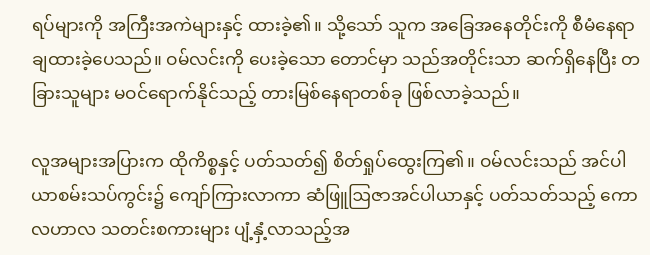ရပ်များကို အကြီးအကဲများနှင့် ထားခဲ့၏။ သို့သော် သူက အခြေအနေတိုင်းကို စီမံနေရာချထားခဲ့ပေသည်။ ဝမ်လင်းကို ပေးခဲ့သော တောင်မှာ သည်အတိုင်းသာ ဆက်ရှိနေပြီး တခြားသူများ မဝင်ရောက်နိုင်သည့် တားမြစ်နေရာတစ်ခု ဖြစ်လာခဲ့သည်။

လူအများအပြားက ထိုကိစ္စနှင့် ပတ်သတ်၍ စိတ်ရှုပ်ထွေးကြ၏။ ဝမ်လင်းသည် အင်ပါယာစမ်းသပ်ကွင်း၌ ကျော်ကြားလာကာ ဆံဖြူဩဇာအင်ပါယာနှင့် ပတ်သတ်သည့် ကောလဟာလ သတင်းစကားများ ပျံ့နှံ့လာသည့်အ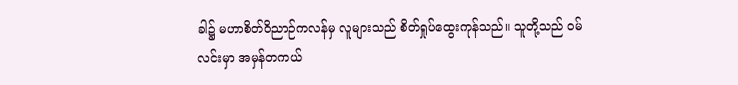ခါ၌ မဟာစိတ်ဝိညာဉ်ကလန်မှ လူများသည် စိတ်ရှုပ်ထွေးကုန်သည်။ သူတို့သည် ဝမ်လင်းမှာ အမှန်တကယ်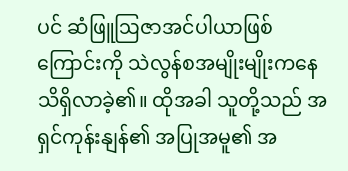ပင် ဆံဖြူဩဇာအင်ပါယာဖြစ်ကြောင်းကို သဲလွန်စအမျိုးမျိုးကနေ သိရှိလာခဲ့၏။ ထိုအခါ သူတို့သည် အရှင်ကုန်းနျန်၏ အပြုအမူ၏ အ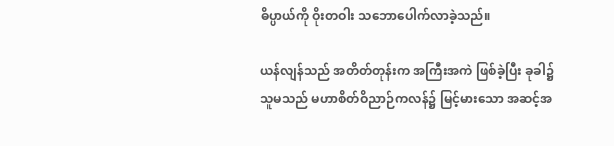ဓိပ္ပာယ်ကို ဝိုးတဝါး သဘောပေါက်လာခဲ့သည်။

ယန်လျန်သည် အတိတ်တုန်းက အကြီးအကဲ ဖြစ်ခဲ့ပြီး ခုခါ၌ သူမသည် မဟာစိတ်ဝိညာဉ်ကလန်၌ မြင့်မားသော အဆင့်အ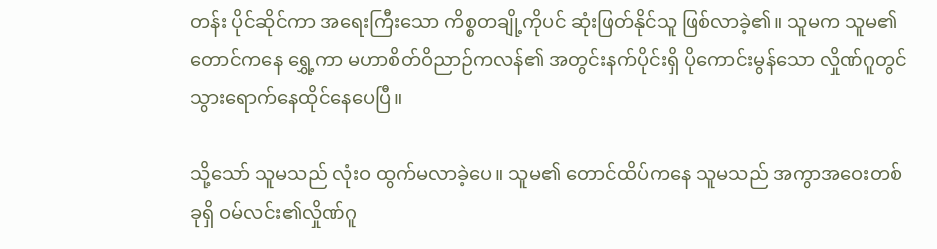တန်း ပိုင်ဆိုင်ကာ အရေးကြီးသော ကိစ္စတချို့ကိုပင် ဆုံးဖြတ်နိုင်သူ ဖြစ်လာခဲ့၏။ သူမက သူမ၏ တောင်ကနေ ရွှေ့ကာ မဟာစိတ်ဝိညာဉ်ကလန်၏ အတွင်းနက်ပိုင်းရှိ ပိုကောင်းမွန်သော လှိုဏ်ဂူတွင် သွားရောက်နေထိုင်နေပေပြီ။

သို့သော် သူမသည် လုံးဝ ထွက်မလာခဲ့ပေ။ သူမ၏ တောင်ထိပ်ကနေ သူမသည် အကွာအဝေးတစ်ခုရှိ ဝမ်လင်း၏လှိုဏ်ဂူ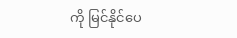ကို မြင်နိုင်ပေ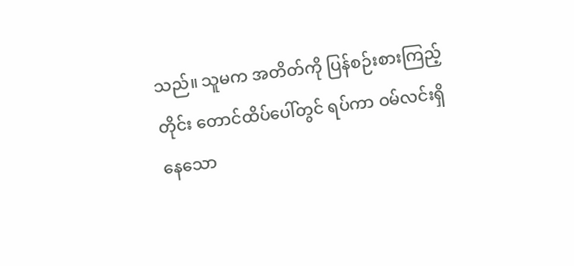သည်။ သူမက အတိတ်ကို ပြန်စဉ်းစားကြည့်တိုင်း တောင်ထိပ်ပေါ်တွင် ရပ်ကာ ဝမ်လင်းရှိနေသော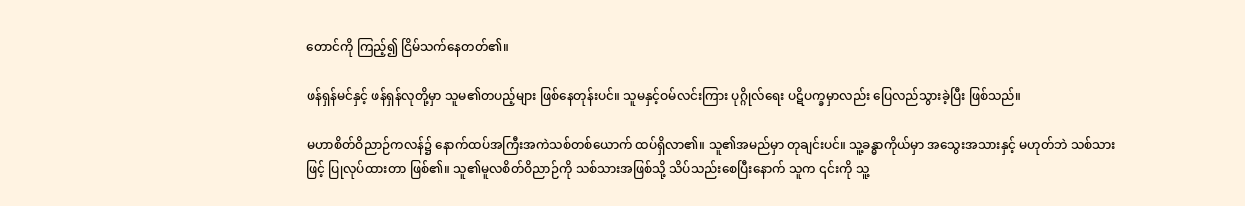တောင်ကို ကြည့်၍ ငြိမ်သက်နေတတ်၏။

ဖန်ရှန်မင်နှင့် ဖန်ရှန်လုတို့မှာ သူမ၏တပည့်များ ဖြစ်နေတုန်းပင်။ သူမနှင့်ဝမ်လင်းကြား ပုဂ္ဂိုလ်ရေး ပဋိပက္ခမှာလည်း ပြေလည်သွားခဲ့ပြီး ဖြစ်သည်။

မဟာစိတ်ဝိညာဉ်ကလန်၌ နောက်ထပ်အကြီးအကဲသစ်တစ်ယောက် ထပ်ရှိလာ၏။ သူ၏အမည်မှာ တုချင်းပင်။ သူ့ခန္ဓာကိုယ်မှာ အသွေးအသားနှင့် မဟုတ်ဘဲ သစ်သားဖြင့် ပြုလုပ်ထားတာ ဖြစ်၏။ သူ၏မူလစိတ်ဝိညာဉ်ကို သစ်သားအဖြစ်သို့ သိပ်သည်းစေပြီးနောက် သူက ၎င်းကို သူ့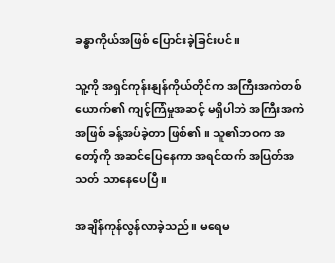ခန္ဓာကိုယ်အဖြစ် ပြောင်းခဲ့ခြင်းပင်။

သူ့ကို အရှင်ကုန်းနျန်ကိုယ်တိုင်က အကြီးအကဲတစ်ယောက်၏ ကျင့်ကြံမှုအဆင့် မရှိပါဘဲ အကြီးအကဲအဖြစ် ခန့်အပ်ခဲ့တာ ဖြစ်၏။ သူ၏ဘဝက အတော့်ကို အဆင်ပြေနေကာ အရင်ထက် အပြတ်အသတ် သာနေပေပြီ။

အချိန်ကုန်လွန်လာခဲ့သည်။ မရေမ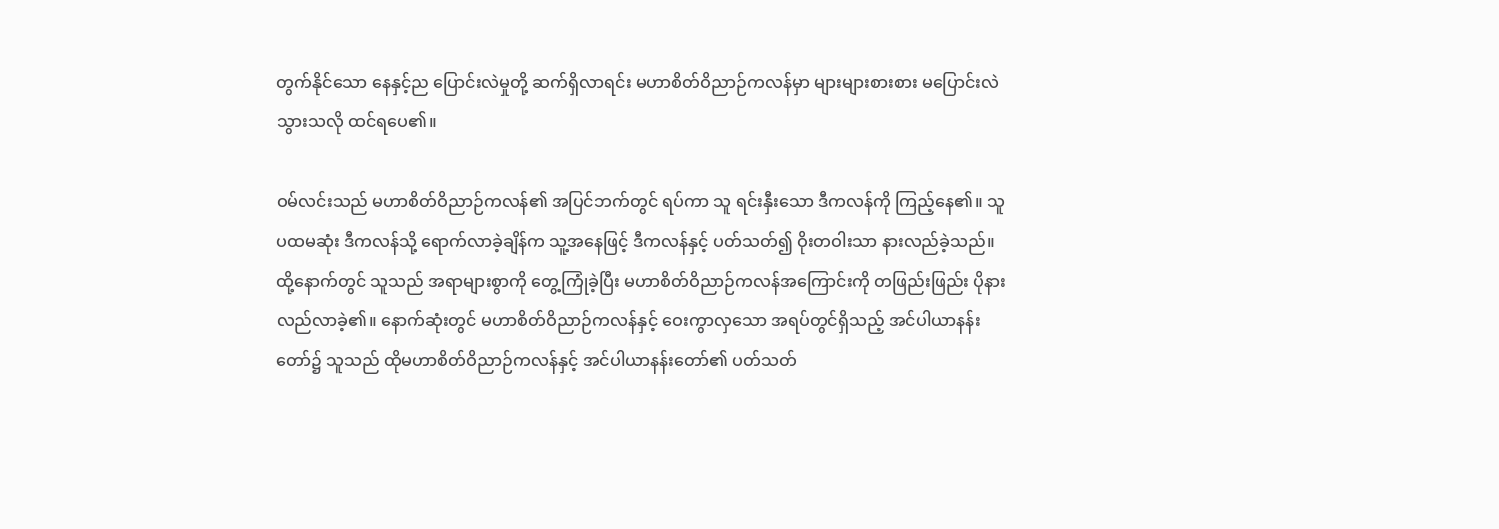တွက်နိုင်သော နေနှင့်ည ပြောင်းလဲမှုတို့ ဆက်ရှိလာရင်း မဟာစိတ်ဝိညာဉ်ကလန်မှာ များများစားစား မပြောင်းလဲသွားသလို ထင်ရပေ၏။

ဝမ်လင်းသည် မဟာစိတ်ဝိညာဉ်ကလန်၏ အပြင်ဘက်တွင် ရပ်ကာ သူ ရင်းနှီးသော ဒီကလန်ကို ကြည့်နေ၏။ သူ ပထမဆုံး ဒီကလန်သို့ ရောက်လာခဲ့ချိန်က သူ့အနေဖြင့် ဒီကလန်နှင့် ပတ်သတ်၍ ဝိုးတဝါးသာ နားလည်ခဲ့သည်။ ထို့နောက်တွင် သူသည် အရာများစွာကို တွေ့ကြုံခဲ့ပြီး မဟာစိတ်ဝိညာဉ်ကလန်အကြောင်းကို တဖြည်းဖြည်း ပိုနားလည်လာခဲ့၏။ နောက်ဆုံးတွင် မဟာစိတ်ဝိညာဉ်ကလန်နှင့် ဝေးကွာလှသော အရပ်တွင်ရှိသည့် အင်ပါယာနန်းတော်၌ သူသည် ထိုမဟာစိတ်ဝိညာဉ်ကလန်နှင့် အင်ပါယာနန်းတော်၏ ပတ်သတ်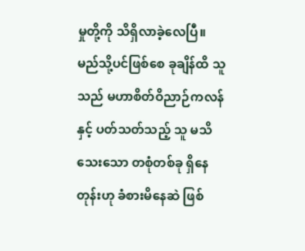မှုတို့ကို သိရှိလာခဲ့လေပြီ။ မည်သို့ပင်ဖြစ်စေ ခုချိန်ထိ သူသည် မဟာစိတ်ဝိညာဉ်ကလန်နှင့် ပတ်သတ်သည့် သူ မသိသေးသော တစုံတစ်ခု ရှိနေတုန်းဟု ခံစားမိနေဆဲ ဖြစ်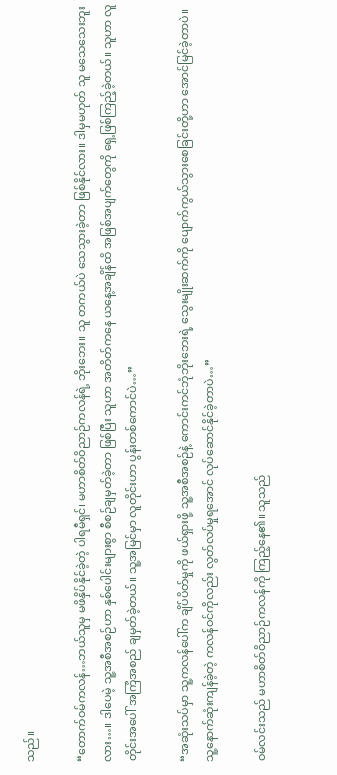သည်။

“တောက်ဝမ်ကလန်…ဘယ်သူမှ မဖိနှိပ်နိုင်ခဲ့တဲ့ ပါရမီရှင်၊ မဟာစိတ်ဝိညာဉ်ကလန်ရဲ့ ဘိုးဘေး။ သူ တကယ်ပဲ သေသွားခဲ့တာ ဖြစ်နိုင်လား။ ဒါမှမဟုတ် သူ မသေသေးဘူးလား…။ ဒါပေမဲ့ သူ့အစီအစဉ်ဟာ နှစ်ပေါင်းများစွာ စီစဉ်ချမှတ်ခဲ့တာ ဖြစ်ပြီး သူဟာ အတိတ်ကနေ ယနေ့အချိန်ထိ အဖြစ်အပျက်တွေကို ရှေ့ဖြစ်ကြည့်ခဲ့တယ်။ သူဟာ လူတိုင်းအပေါ် အကြံအစည် ချမှတ်ခဲ့တယ်။ သူ့အမြင်မှာ လူတိုင်းဟာ ပွန်းတစ်ကောင်ပဲ…”

“အဆုံးသပ်မှာ သူ့ကလန်ပေါ်က ချိပ်ပိတ်မှုကို ဖယ်ရှားဖို့ သူ့အစီအစဉ်နဲ့ ကောင်းကင်ဘုံဘိုးဘေးရဲ့ သွေးမျိုးဆက်ကို ပျောက်ကွယ်သွားစေခြင်းတို့ဟာ အောင်မြင်ခဲ့တာပဲ။ သူ့နောက်ဆုံးကျန်ခဲ့တဲ့ ကလန်ဝင်ကိုလည်း လွတ်လပ်မှုရအောင် လုပ်ဆောင်နိုင်ခဲ့တာပဲ…”

ဝမ်လင်းသည် မဟာစိတ်ဝိညာဉ်ကလန်ကို ကြည့်နေ၏။ သူသည်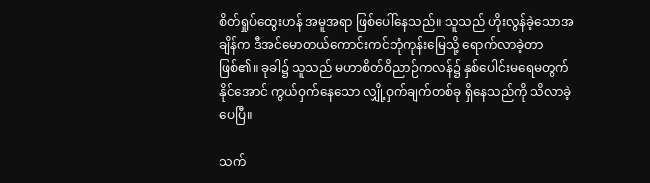စိတ်ရှုပ်ထွေးဟန် အမူအရာ ဖြစ်ပေါ်နေသည်။ သူသည် ဟိုးလွန်ခဲ့သောအချိန်က ဒီအင်မောတယ်ကောင်းကင်ဘုံကုန်းမြေသို့ ရောက်လာခဲ့တာ ဖြစ်၏။ ခုခါ၌ သူသည် မဟာစိတ်ဝိညာဉ်ကလန်၌ နှစ်ပေါင်းမရေမတွက်နိုင်အောင် ကွယ်ဝှက်နေသော လျှို့ဝှက်ချက်တစ်ခု ရှိနေသည်ကို သိလာခဲ့ပေပြီ။

သက်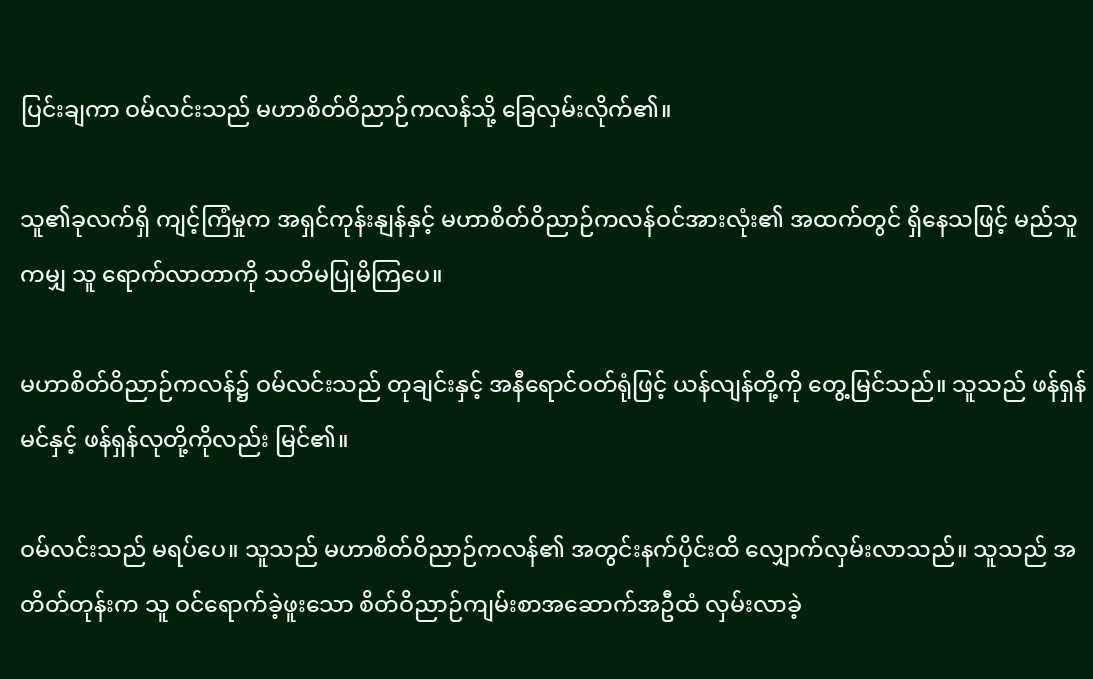ပြင်းချကာ ဝမ်လင်းသည် မဟာစိတ်ဝိညာဉ်ကလန်သို့ ခြေလှမ်းလိုက်၏။

သူ၏ခုလက်ရှိ ကျင့်ကြံမှုက အရှင်ကုန်းနျန်နှင့် မဟာစိတ်ဝိညာဉ်ကလန်ဝင်အားလုံး၏ အထက်တွင် ရှိနေသဖြင့် မည်သူကမျှ သူ ရောက်လာတာကို သတိမပြုမိကြပေ။

မဟာစိတ်ဝိညာဉ်ကလန်၌ ဝမ်လင်းသည် တုချင်းနှင့် အနီရောင်ဝတ်ရုံဖြင့် ယန်လျန်တို့ကို တွေ့မြင်သည်။ သူသည် ဖန်ရှန်မင်နှင့် ဖန်ရှန်လုတို့ကိုလည်း မြင်၏။

ဝမ်လင်းသည် မရပ်ပေ။ သူသည် မဟာစိတ်ဝိညာဉ်ကလန်၏ အတွင်းနက်ပိုင်းထိ လျှောက်လှမ်းလာသည်။ သူသည် အတိတ်တုန်းက သူ ဝင်ရောက်ခဲ့ဖူးသော စိတ်ဝိညာဉ်ကျမ်းစာအဆောက်အဦထံ လှမ်းလာခဲ့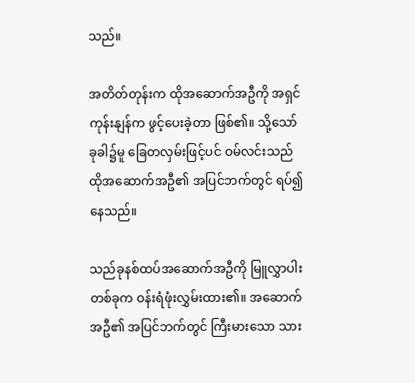သည်။

အတိတ်တုန်းက ထိုအဆောက်အဦကို အရှင်ကုန်းနျန်က ဖွင့်ပေးခဲ့တာ ဖြစ်၏။ သို့သော် ခုခါ၌မူ ခြေတလှမ်းဖြင့်ပင် ဝမ်လင်းသည် ထိုအဆောက်အဦ၏ အပြင်ဘက်တွင် ရပ်၍ နေသည်။

သည်ခုနစ်ထပ်အဆောက်အဦကို မြူလွှာပါးတစ်ခုက ဝန်းရံဖုံးလွှမ်းထား၏။ အဆောက်အဦ၏ အပြင်ဘက်တွင် ကြီးမားသော သား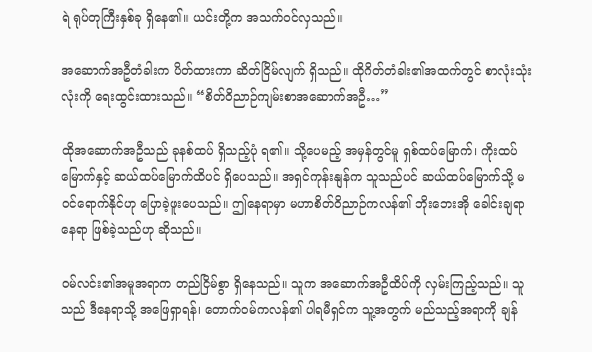ရဲ ရုပ်တုကြီးနှစ်ခု ရှိနေ၏။ ယင်းတို့က အသက်ဝင်လှသည်။

အဆောက်အဦတံခါးက ပိတ်ထားကာ ဆိတ်ငြိမ်လျက် ရှိသည်။ ထိုဂိတ်တံခါး၏အထက်တွင် စာလုံးသုံးလုံးကို ရေးထွင်းထားသည်။ “စိတ်ဝိညာဉ်ကျမ်းစာအဆောက်အဦ…”

ထိုအဆောက်အဦသည် ခုနစ်ထပ် ရှိသည့်ပုံ ရ၏။ သို့ပေမည့် အမှန်တွင်မူ ရှစ်ထပ်မြောက်၊ ကိုးထပ်မြောက်နှင့် ဆယ်ထပ်မြောက်ထိပင် ရှိပေသည်။ အရှင်ကုန်းနျန်က သူသည်ပင် ဆယ်ထပ်မြောက်သို့ မဝင်ရောက်နိုင်ဟု ပြောခဲ့ဖူးပေသည်။ ဤနေရာမှာ မဟာစိတ်ဝိညာဉ်ကလန်၏ ဘိုးဘေးအို ခေါင်းချရာ နေရာ ဖြစ်ခဲ့သည်ဟု ဆိုသည်။

ဝမ်လင်း၏အမူအရာက တည်ငြိမ်စွာ ရှိနေသည်။ သူက အဆောက်အဦထိပ်ကို လှမ်းကြည့်သည်။ သူသည် ဒီနေရာသို့ အဖြေရှာရန်၊ တောက်ဝမ်ကလန်၏ ပါရမီရှင်က သူ့အတွက် မည်သည့်အရာကို ချန်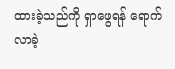ထားခဲ့သည်ကို ရှာဖွေရန် ရောက်လာခဲ့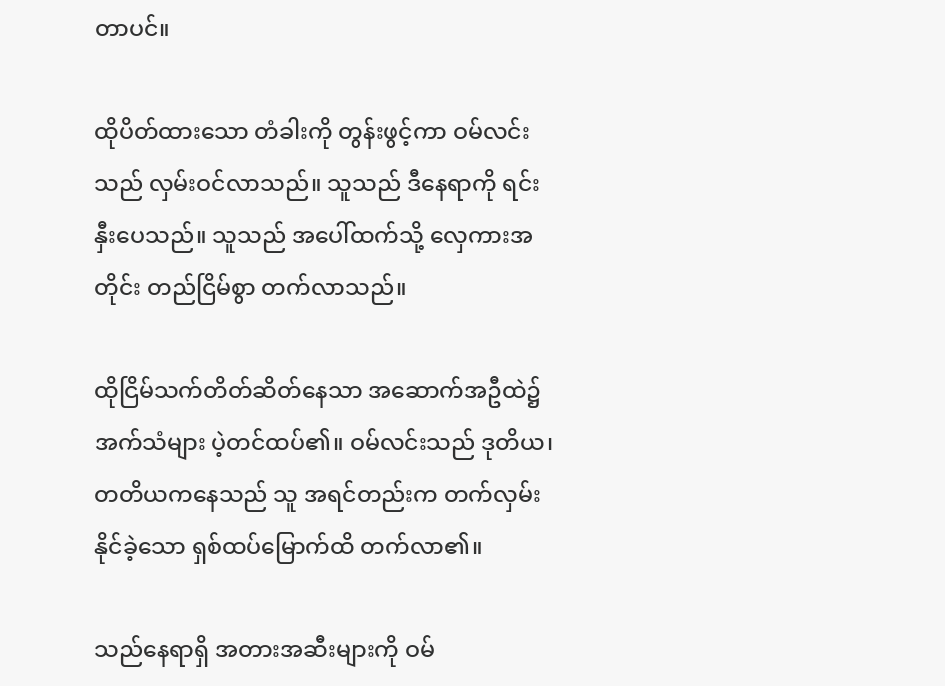တာပင်။

ထိုပိတ်ထားသော တံခါးကို တွန်းဖွင့်ကာ ဝမ်လင်းသည် လှမ်းဝင်လာသည်။ သူသည် ဒီနေရာကို ရင်းနှီးပေသည်။ သူသည် အပေါ်ထက်သို့ လှေကားအတိုင်း တည်ငြိမ်စွာ တက်လာသည်။

ထိုငြိမ်သက်တိတ်ဆိတ်နေသာ အဆောက်အဦထဲ၌ အက်သံများ ပဲ့တင်ထပ်၏။ ဝမ်လင်းသည် ဒုတိယ၊ တတိယကနေသည် သူ အရင်တည်းက တက်လှမ်းနိုင်ခဲ့သော ရှစ်ထပ်မြောက်ထိ တက်လာ၏။

သည်နေရာရှိ အတားအဆီးများကို ဝမ်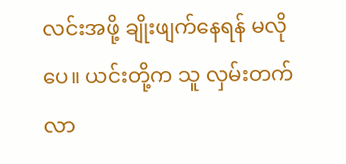လင်းအဖို့ ချိုးဖျက်နေရန် မလိုပေ။ ယင်းတို့က သူ လှမ်းတက်လာ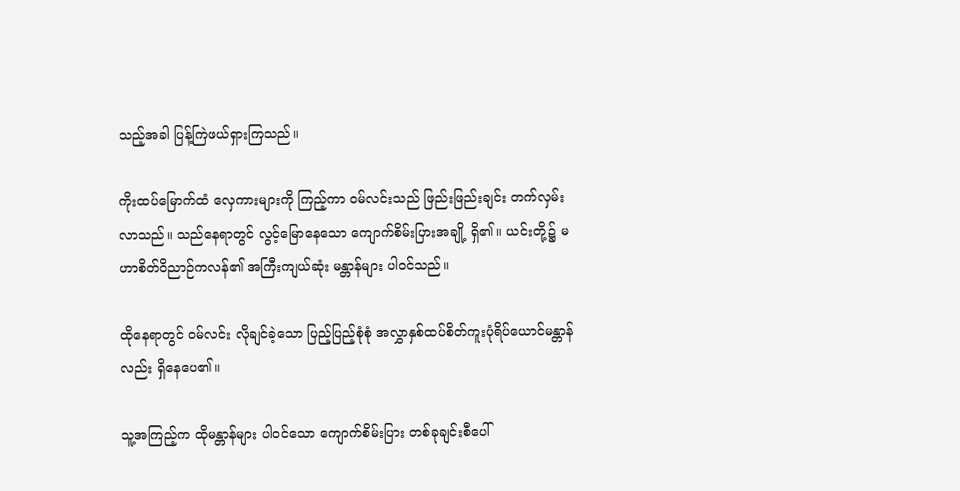သည့်အခါ ပြန့်ကြဲဖယ်ရှားကြသည်။

ကိုးထပ်မြောက်ထံ လှေကားများကို ကြည့်ကာ ဝမ်လင်းသည် ဖြည်းဖြည်းချင်း တက်လှမ်းလာသည်။ သည်နေရာတွင် လွင့်မြောနေသော ကျောက်စိမ်းပြားအချို့ ရှိ၏။ ယင်းတို့၌ မဟာစိတ်ဝိညာဉ်ကလန်၏ အကြီးကျယ်ဆုံး မန္တာန်များ ပါဝင်သည်။

ထိုနေရာတွင် ဝမ်လင်း လိုချင်ခဲ့သော ပြည့်ပြည့်စုံစုံ အလွှာနှစ်ထပ်စိတ်ကူးပုံရိပ်ယောင်မန္တာန်လည်း ရှိနေပေ၏။

သူ့အကြည့်က ထိုမန္တာန်များ ပါဝင်သော ကျောက်စိမ်းပြား တစ်ခုချင်းစီပေါ်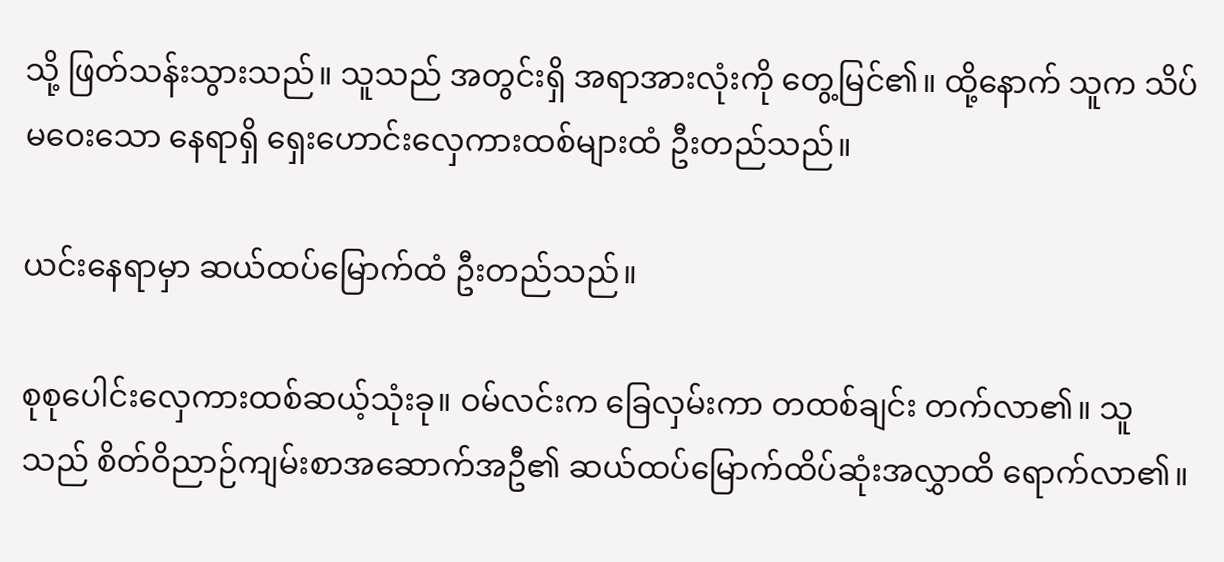သို့ ဖြတ်သန်းသွားသည်။ သူသည် အတွင်းရှိ အရာအားလုံးကို တွေ့မြင်၏။ ထို့နောက် သူက သိပ်မဝေးသော နေရာရှိ ရှေးဟောင်းလှေကားထစ်များထံ ဦးတည်သည်။

ယင်းနေရာမှာ ဆယ်ထပ်မြောက်ထံ ဦးတည်သည်။

စုစုပေါင်းလှေကားထစ်ဆယ့်သုံးခု။ ဝမ်လင်းက ခြေလှမ်းကာ တထစ်ချင်း တက်လာ၏။ သူသည် စိတ်ဝိညာဉ်ကျမ်းစာအဆောက်အဦ၏ ဆယ်ထပ်မြောက်ထိပ်ဆုံးအလွှာထိ ရောက်လာ၏။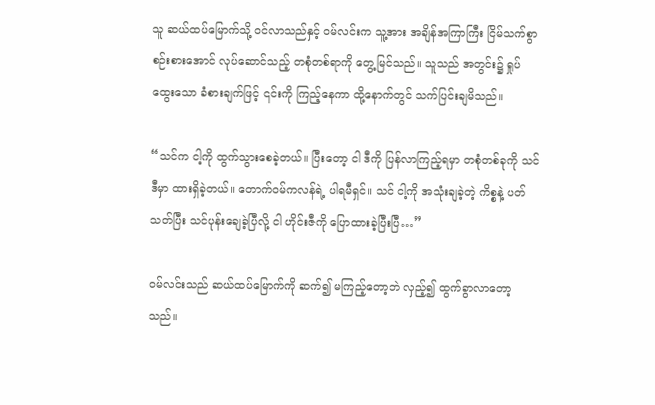သူ ဆယ်ထပ်မြောက်သို့ ဝင်လာသည်နှင့် ဝမ်လင်းက သူ့အား အချိန်အကြာကြီး ငြိမ်သက်စွာ စဉ်းစားအောင် လုပ်ဆောင်သည့် တစုံတစ်ရာကို တွေ့မြင်သည်။ သူသည် အတွင်း၌ ရှုပ်ထွေးသော ခံစားချက်ဖြင့် ၎င်းကို ကြည့်နေကာ ထို့နောက်တွင် သက်ပြင်းချမိသည်။

“သင်က ငါ့ကို ထွက်သွားစေခဲ့တယ်။ ပြီးတော့ ငါ ဒီကို ပြန်လာကြည့်ရမှာ တစုံတစ်ခုကို သင် ဒီမှာ ထားရှိခဲ့တယ်။ တောက်ဝမ်ကလန်ရဲ့ ပါရမီရှင်။ သင် ငါ့ကို အသုံးချခဲ့တဲ့ ကိစ္စနဲ့ ပတ်သတ်ပြီး သင်ပုန်းချေခဲ့ပြီလို့ ငါ ဟိုင်းဇီကို ပြောထားခဲ့ပြီးပြီ…”

ဝမ်လင်းသည် ဆယ်ထပ်မြောက်ကို ဆက်၍ မကြည့်တော့ဘဲ လှည့်၍ ထွက်ခွာလာတော့သည်။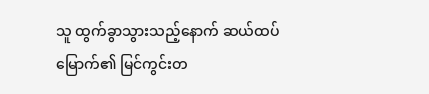သူ ထွက်ခွာသွားသည့်နောက် ဆယ်ထပ်မြောက်၏ မြင်ကွင်းတ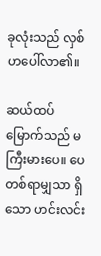ခုလုံးသည် လှစ်ဟပေါ်လာ၏။

ဆယ်ထပ်မြောက်သည် မကြီးမားပေ။ ပေတစ်ရာမျှသာ ရှိသော ဟင်းလင်း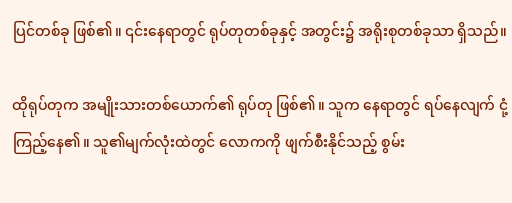ပြင်တစ်ခု ဖြစ်၏။ ၎င်းနေရာတွင် ရုပ်တုတစ်ခုနှင့် အတွင်း၌ အရိုးစုတစ်ခုသာ ရှိသည်။

ထိုရုပ်တုက အမျိုးသားတစ်ယောက်၏ ရုပ်တု ဖြစ်၏။ သူက နေရာတွင် ရပ်နေလျက် ငုံ့ကြည့်နေ၏။ သူ၏မျက်လုံးထဲတွင် လောကကို ဖျက်စီးနိုင်သည့် စွမ်း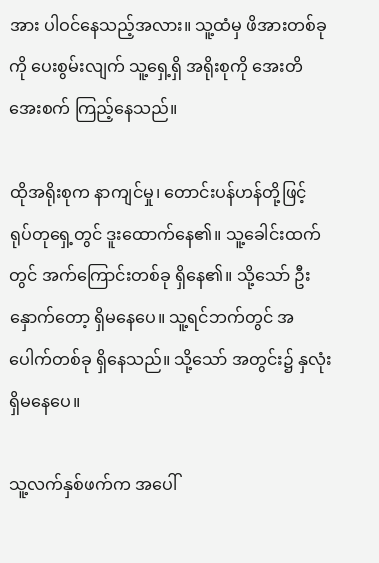အား ပါဝင်နေသည့်အလား။ သူ့ထံမှ ဖိအားတစ်ခုကို ပေးစွမ်းလျက် သူ့ရှေ့ရှိ အရိုးစုကို အေးတိအေးစက် ကြည့်နေသည်။

ထိုအရိုးစုက နာကျင်မှု၊ တောင်းပန်ဟန်တို့ဖြင့် ရုပ်တုရှေ့တွင် ဒူးထောက်နေ၏။ သူ့ခေါင်းထက်တွင် အက်ကြောင်းတစ်ခု ရှိနေ၏။ သို့သော် ဦးနှောက်တော့ ရှိမနေပေ။ သူ့ရင်ဘက်တွင် အပေါက်တစ်ခု ရှိနေသည်။ သို့သော် အတွင်း၌ နှလုံး ရှိမနေပေ။

သူ့လက်နှစ်ဖက်က အပေါ်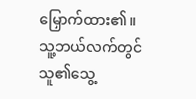မြှောက်ထား၏။ သူ့ဘယ်လက်တွင် သူ၏သွေ့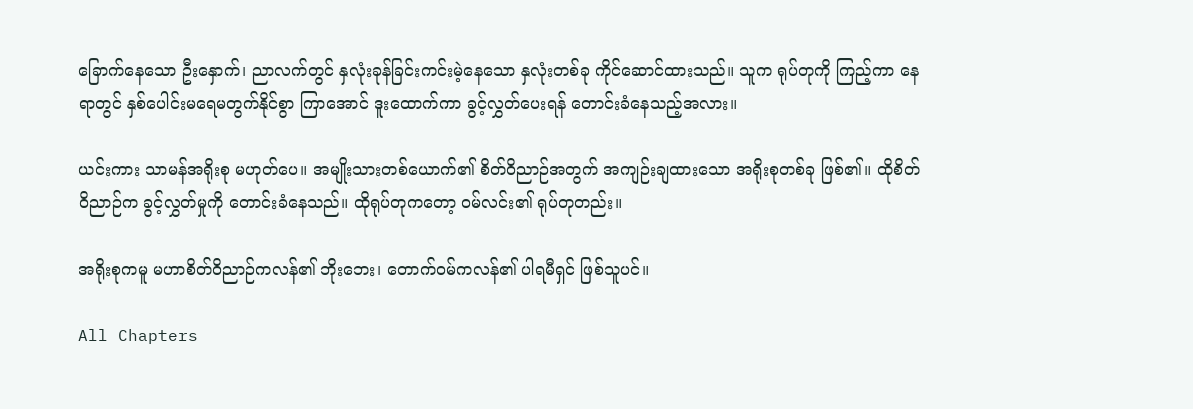ခြောက်နေသော ဦးနှောက်၊ ညာလက်တွင် နှလုံးခုန်ခြင်းကင်းမဲ့နေသော နှလုံးတစ်ခု ကိုင်ဆောင်ထားသည်။ သူက ရုပ်တုကို ကြည့်ကာ နေရာတွင် နှစ်ပေါင်းမရေမတွက်နိုင်စွာ ကြာအောင် ဒူးထောက်ကာ ခွင့်လွှတ်ပေးရန် တောင်းခံနေသည့်အလား။

ယင်းကား သာမန်အရိုးစု မဟုတ်ပေ။ အမျိုးသားတစ်ယောက်၏ စိတ်ဝိညာဉ်အတွက် အကျဉ်းချထားသော အရိုးစုတစ်ခု ဖြစ်၏။ ထိုစိတ်ဝိညာဉ်က ခွင့်လွှတ်မှုကို တောင်းခံနေသည်။ ထိုရုပ်တုကတော့ ဝမ်လင်း၏ ရုပ်တုတည်း။

အရိုးစုကမူ မဟာစိတ်ဝိညာဉ်ကလန်၏ ဘိုးဘေး၊ တောက်ဝမ်ကလန်၏ ပါရမီရှင် ဖြစ်သူပင်။

All Chapters